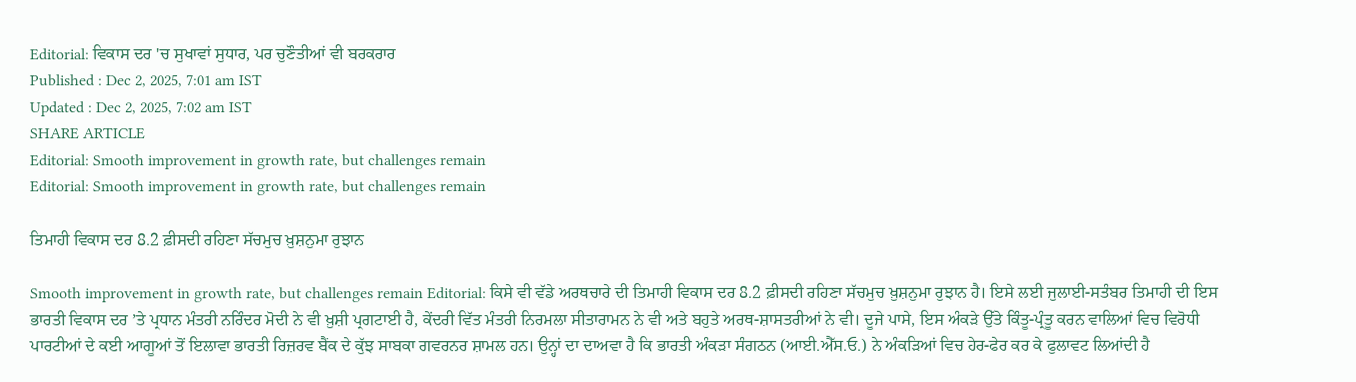Editorial: ਵਿਕਾਸ ਦਰ 'ਚ ਸੁਖਾਵਾਂ ਸੁਧਾਰ, ਪਰ ਚੁਣੌਤੀਆਂ ਵੀ ਬਰਕਰਾਰ
Published : Dec 2, 2025, 7:01 am IST
Updated : Dec 2, 2025, 7:02 am IST
SHARE ARTICLE
Editorial: Smooth improvement in growth rate, but challenges remain
Editorial: Smooth improvement in growth rate, but challenges remain

ਤਿਮਾਹੀ ਵਿਕਾਸ ਦਰ 8.2 ਫ਼ੀਸਦੀ ਰਹਿਣਾ ਸੱਚਮੁਚ ਖ਼ੁਸ਼ਨੁਮਾ ਰੁਝਾਨ

Smooth improvement in growth rate, but challenges remain Editorial: ਕਿਸੇ ਵੀ ਵੱਡੇ ਅਰਥਚਾਰੇ ਦੀ ਤਿਮਾਹੀ ਵਿਕਾਸ ਦਰ 8.2 ਫ਼ੀਸਦੀ ਰਹਿਣਾ ਸੱਚਮੁਚ ਖ਼ੁਸ਼ਨੁਮਾ ਰੁਝਾਨ ਹੈ। ਇਸੇ ਲਈ ਜੁਲਾਈ-ਸਤੰਬਰ ਤਿਮਾਹੀ ਦੀ ਇਸ ਭਾਰਤੀ ਵਿਕਾਸ ਦਰ ’ਤੇ ਪ੍ਰਧਾਨ ਮੰਤਰੀ ਨਰਿੰਦਰ ਮੋਦੀ ਨੇ ਵੀ ਖ਼ੁਸ਼ੀ ਪ੍ਰਗਟਾਈ ਹੈ, ਕੇਂਦਰੀ ਵਿੱਤ ਮੰਤਰੀ ਨਿਰਮਲਾ ਸੀਤਾਰਾਮਨ ਨੇ ਵੀ ਅਤੇ ਬਹੁਤੇ ਅਰਥ-ਸ਼ਾਸਤਰੀਆਂ ਨੇ ਵੀ। ਦੂਜੇ ਪਾਸੇ, ਇਸ ਅੰਕੜੇ ਉੱਤੇ ਕਿੰਤੂ-ਪ੍ਰੰਤੂ ਕਰਨ ਵਾਲਿਆਂ ਵਿਚ ਵਿਰੋਧੀ ਪਾਰਟੀਆਂ ਦੇ ਕਈ ਆਗੂਆਂ ਤੋਂ ਇਲਾਵਾ ਭਾਰਤੀ ਰਿਜ਼ਰਵ ਬੈਂਕ ਦੇ ਕੁੱਝ ਸਾਬਕਾ ਗਵਰਨਰ ਸ਼ਾਮਲ ਹਨ। ਉਨ੍ਹਾਂ ਦਾ ਦਾਅਵਾ ਹੈ ਕਿ ਭਾਰਤੀ ਅੰਕੜਾ ਸੰਗਠਨ (ਆਈ.ਐੱਸ.ਓ.) ਨੇ ਅੰਕੜਿਆਂ ਵਿਚ ਹੇਰ-ਫੇਰ ਕਰ ਕੇ ਫੁਲਾਵਟ ਲਿਆਂਦੀ ਹੈ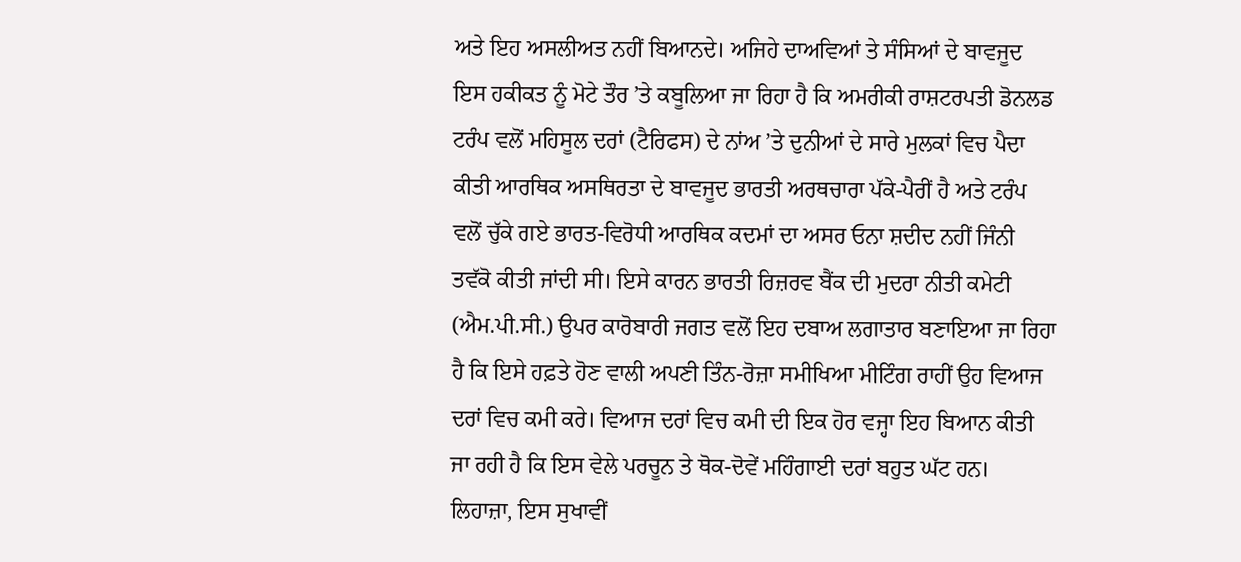ਅਤੇ ਇਹ ਅਸਲੀਅਤ ਨਹੀਂ ਬਿਆਨਦੇ। ਅਜਿਹੇ ਦਾਅਵਿਆਂ ਤੇ ਸੰਸਿਆਂ ਦੇ ਬਾਵਜੂਦ ਇਸ ਹਕੀਕਤ ਨੂੰ ਮੋਟੇ ਤੌਰ ’ਤੇ ਕਬੂਲਿਆ ਜਾ ਰਿਹਾ ਹੈ ਕਿ ਅਮਰੀਕੀ ਰਾਸ਼ਟਰਪਤੀ ਡੋਨਲਡ ਟਰੰਪ ਵਲੋਂ ਮਹਿਸੂਲ ਦਰਾਂ (ਟੈਰਿਫਸ) ਦੇ ਨਾਂਅ ’ਤੇ ਦੁਨੀਆਂ ਦੇ ਸਾਰੇ ਮੁਲਕਾਂ ਵਿਚ ਪੈਦਾ ਕੀਤੀ ਆਰਥਿਕ ਅਸਥਿਰਤਾ ਦੇ ਬਾਵਜੂਦ ਭਾਰਤੀ ਅਰਥਚਾਰਾ ਪੱਕੇ-ਪੈਰੀਂ ਹੈ ਅਤੇ ਟਰੰਪ ਵਲੋਂ ਚੁੱਕੇ ਗਏ ਭਾਰਤ-ਵਿਰੋਧੀ ਆਰਥਿਕ ਕਦਮਾਂ ਦਾ ਅਸਰ ਓਨਾ ਸ਼ਦੀਦ ਨਹੀਂ ਜਿੰਨੀ ਤਵੱਕੋ ਕੀਤੀ ਜਾਂਦੀ ਸੀ। ਇਸੇ ਕਾਰਨ ਭਾਰਤੀ ਰਿਜ਼ਰਵ ਬੈਂਕ ਦੀ ਮੁਦਰਾ ਨੀਤੀ ਕਮੇਟੀ (ਐਮ.ਪੀ.ਸੀ.) ਉਪਰ ਕਾਰੋਬਾਰੀ ਜਗਤ ਵਲੋਂ ਇਹ ਦਬਾਅ ਲਗਾਤਾਰ ਬਣਾਇਆ ਜਾ ਰਿਹਾ ਹੈ ਕਿ ਇਸੇ ਹਫ਼ਤੇ ਹੋਣ ਵਾਲੀ ਅਪਣੀ ਤਿੰਨ-ਰੋਜ਼ਾ ਸਮੀਖਿਆ ਮੀਟਿੰਗ ਰਾਹੀਂ ਉਹ ਵਿਆਜ ਦਰਾਂ ਵਿਚ ਕਮੀ ਕਰੇ। ਵਿਆਜ ਦਰਾਂ ਵਿਚ ਕਮੀ ਦੀ ਇਕ ਹੋਰ ਵਜ੍ਹਾ ਇਹ ਬਿਆਨ ਕੀਤੀ ਜਾ ਰਹੀ ਹੈ ਕਿ ਇਸ ਵੇਲੇ ਪਰਚੂਨ ਤੇ ਥੋਕ-ਦੋਵੇਂ ਮਹਿੰਗਾਈ ਦਰਾਂ ਬਹੁਤ ਘੱਟ ਹਨ। ਲਿਹਾਜ਼ਾ, ਇਸ ਸੁਖਾਵੀਂ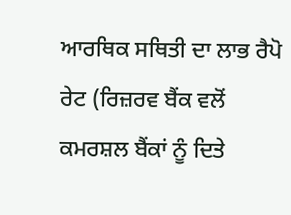ਆਰਥਿਕ ਸਥਿਤੀ ਦਾ ਲਾਭ ਰੈਪੋ ਰੇਟ (ਰਿਜ਼ਰਵ ਬੈਂਕ ਵਲੋਂ ਕਮਰਸ਼ਲ ਬੈਂਕਾਂ ਨੂੰ ਦਿਤੇ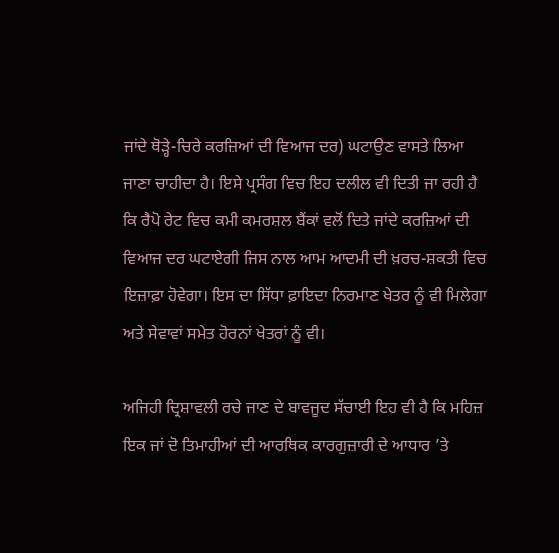ਜਾਂਦੇ ਥੋੜ੍ਹੇ-ਚਿਰੇ ਕਰਜ਼ਿਆਂ ਦੀ ਵਿਆਜ ਦਰ) ਘਟਾਉਣ ਵਾਸਤੇ ਲਿਆ ਜਾਣਾ ਚਾਹੀਦਾ ਹੈ। ਇਸੇ ਪ੍ਰਸੰਗ ਵਿਚ ਇਹ ਦਲੀਲ ਵੀ ਦਿਤੀ ਜਾ ਰਹੀ ਹੈ ਕਿ ਰੈਪੋ ਰੇਟ ਵਿਚ ਕਮੀ ਕਮਰਸ਼ਲ ਬੈਂਕਾਂ ਵਲੋਂ ਦਿਤੇ ਜਾਂਦੇ ਕਰਜ਼ਿਆਂ ਦੀ ਵਿਆਜ ਦਰ ਘਟਾਏਗੀ ਜਿਸ ਨਾਲ ਆਮ ਆਦਮੀ ਦੀ ਖ਼ਰਚ-ਸ਼ਕਤੀ ਵਿਚ ਇਜ਼ਾਫ਼ਾ ਹੋਵੇਗਾ। ਇਸ ਦਾ ਸਿੱਧਾ ਫ਼ਾਇਦਾ ਨਿਰਮਾਣ ਖੇਤਰ ਨੂੰ ਵੀ ਮਿਲੇਗਾ ਅਤੇ ਸੇਵਾਵਾਂ ਸਮੇਤ ਹੋਰਨਾਂ ਖੇਤਰਾਂ ਨੂੰ ਵੀ।

ਅਜਿਹੀ ਦ੍ਰਿਸ਼ਾਵਲੀ ਰਚੇ ਜਾਣ ਦੇ ਬਾਵਜੂਦ ਸੱਚਾਈ ਇਹ ਵੀ ਹੈ ਕਿ ਮਹਿਜ਼ ਇਕ ਜਾਂ ਦੋ ਤਿਮਾਹੀਆਂ ਦੀ ਆਰਥਿਕ ਕਾਰਗੁਜ਼ਾਰੀ ਦੇ ਆਧਾਰ ’ਤੇ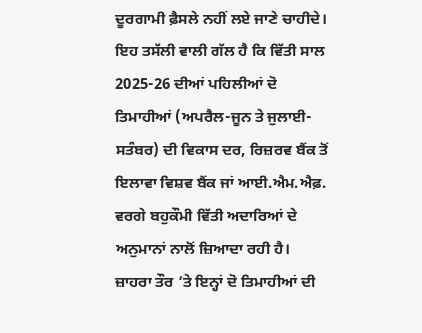ਦੂਰਗਾਮੀ ਫ਼ੈਸਲੇ ਨਹੀਂ ਲਏ ਜਾਣੇ ਚਾਹੀਦੇ। ਇਹ ਤਸੱਲੀ ਵਾਲੀ ਗੱਲ ਹੈ ਕਿ ਵਿੱਤੀ ਸਾਲ 2025-26 ਦੀਆਂ ਪਹਿਲੀਆਂ ਦੋ ਤਿਮਾਹੀਆਂ (ਅਪਰੈਲ-ਜੂਨ ਤੇ ਜੁਲਾਈ-ਸਤੰਬਰ) ਦੀ ਵਿਕਾਸ ਦਰ, ਰਿਜ਼ਰਵ ਬੈਂਕ ਤੋਂ ਇਲਾਵਾ ਵਿਸ਼ਵ ਬੈਂਕ ਜਾਂ ਆਈ.ਐਮ.ਐਫ਼. ਵਰਗੇ ਬਹੁਕੌਮੀ ਵਿੱਤੀ ਅਦਾਰਿਆਂ ਦੇ ਅਨੁਮਾਨਾਂ ਨਾਲੋਂ ਜ਼ਿਆਦਾ ਰਹੀ ਹੈ। ਜ਼ਾਹਰਾ ਤੌਰ ’ਤੇ ਇਨ੍ਹਾਂ ਦੋ ਤਿਮਾਹੀਆਂ ਦੀ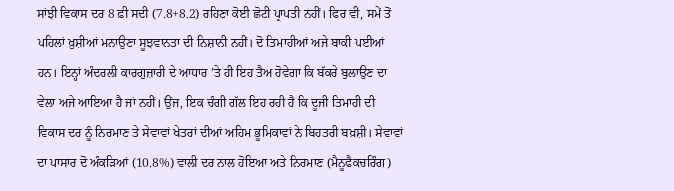ਸਾਂਝੀ ਵਿਕਾਸ ਦਰ 8 ਫ਼ੀ ਸਦੀ (7.8+8.2) ਰਹਿਣਾ ਕੋਈ ਛੋਟੀ ਪ੍ਰਾਪਤੀ ਨਹੀਂ। ਫਿਰ ਵੀ, ਸਮੇਂ ਤੋਂ ਪਹਿਲਾਂ ਖ਼ੁਸ਼ੀਆਂ ਮਨਾਉਣਾ ਸੂਝਵਾਨਤਾ ਦੀ ਨਿਸ਼ਾਨੀ ਨਹੀਂ। ਦੋ ਤਿਮਾਹੀਆਂ ਅਜੇ ਬਾਕੀ ਪਈਆਂ ਹਨ। ਇਨ੍ਹਾਂ ਅੰਦਰਲੀ ਕਾਰਗੁਜ਼ਾਰੀ ਦੇ ਆਧਾਰ ’ਤੇ ਹੀ ਇਹ ਤੈਅ ਹੋਵੇਗਾ ਕਿ ਬੱਕਰੇ ਬੁਲਾਉਣ ਦਾ ਵੇਲਾ ਅਜੇ ਆਇਆ ਹੈ ਜਾਂ ਨਹੀਂ। ਉਂਜ, ਇਕ ਚੰਗੀ ਗੱਲ ਇਹ ਰਹੀ ਹੈ ਕਿ ਦੂਜੀ ਤਿਮਾਹੀ ਦੀ ਵਿਕਾਸ ਦਰ ਨੂੰ ਨਿਰਮਾਣ ਤੇ ਸੇਵਾਵਾਂ ਖੇਤਰਾਂ ਦੀਆਂ ਅਹਿਮ ਭੂਮਿਕਾਵਾਂ ਨੇ ਬਿਹਤਰੀ ਬਖ਼ਸ਼ੀ। ਸੇਵਾਵਾਂ ਦਾ ਪਾਸਾਰ ਦੋ ਅੰਕੜਿਆਂ (10.8%) ਵਾਲੀ ਦਰ ਨਾਲ ਹੋਇਆ ਅਤੇ ਨਿਰਮਾਣ (ਮੈਨੂਫੈਕਚਰਿੰਗ)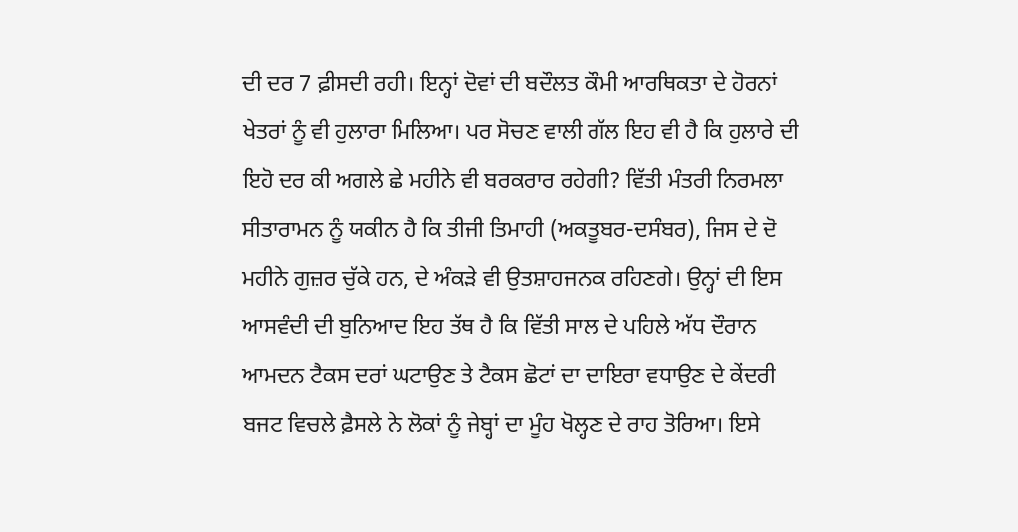ਦੀ ਦਰ 7 ਫ਼ੀਸਦੀ ਰਹੀ। ਇਨ੍ਹਾਂ ਦੋਵਾਂ ਦੀ ਬਦੌਲਤ ਕੌਮੀ ਆਰਥਿਕਤਾ ਦੇ ਹੋਰਨਾਂ ਖੇਤਰਾਂ ਨੂੰ ਵੀ ਹੁਲਾਰਾ ਮਿਲਿਆ। ਪਰ ਸੋਚਣ ਵਾਲੀ ਗੱਲ ਇਹ ਵੀ ਹੈ ਕਿ ਹੁਲਾਰੇ ਦੀ ਇਹੋ ਦਰ ਕੀ ਅਗਲੇ ਛੇ ਮਹੀਨੇ ਵੀ ਬਰਕਰਾਰ ਰਹੇਗੀ? ਵਿੱਤੀ ਮੰਤਰੀ ਨਿਰਮਲਾ ਸੀਤਾਰਾਮਨ ਨੂੰ ਯਕੀਨ ਹੈ ਕਿ ਤੀਜੀ ਤਿਮਾਹੀ (ਅਕਤੂਬਰ-ਦਸੰਬਰ), ਜਿਸ ਦੇ ਦੋ ਮਹੀਨੇ ਗੁਜ਼ਰ ਚੁੱਕੇ ਹਨ, ਦੇ ਅੰਕੜੇ ਵੀ ਉਤਸ਼ਾਹਜਨਕ ਰਹਿਣਗੇ। ਉਨ੍ਹਾਂ ਦੀ ਇਸ ਆਸਵੰਦੀ ਦੀ ਬੁਨਿਆਦ ਇਹ ਤੱਥ ਹੈ ਕਿ ਵਿੱਤੀ ਸਾਲ ਦੇ ਪਹਿਲੇ ਅੱਧ ਦੌਰਾਨ ਆਮਦਨ ਟੈਕਸ ਦਰਾਂ ਘਟਾਉਣ ਤੇ ਟੈਕਸ ਛੋਟਾਂ ਦਾ ਦਾਇਰਾ ਵਧਾਉਣ ਦੇ ਕੇਂਦਰੀ ਬਜਟ ਵਿਚਲੇ ਫ਼ੈਸਲੇ ਨੇ ਲੋਕਾਂ ਨੂੰ ਜੇਬ੍ਹਾਂ ਦਾ ਮੂੰਹ ਖੋਲ੍ਹਣ ਦੇ ਰਾਹ ਤੋਰਿਆ। ਇਸੇ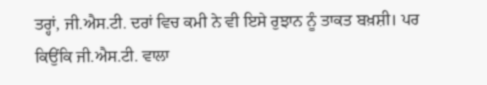ਤਰ੍ਹਾਂ, ਜੀ.ਐਸ.ਟੀ. ਦਰਾਂ ਵਿਚ ਕਮੀ ਨੇ ਵੀ ਇਸੇ ਰੁਝਾਨ ਨੂੰ ਤਾਕਤ ਬਖ਼ਸ਼ੀ। ਪਰ ਕਿਉਂਕਿ ਜੀ.ਐਸ.ਟੀ. ਵਾਲਾ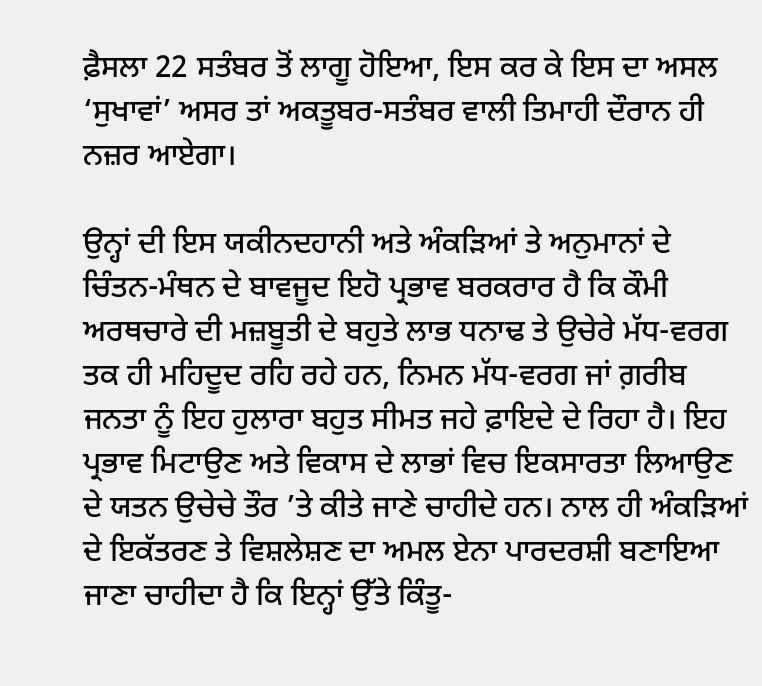ਫ਼ੈਸਲਾ 22 ਸਤੰਬਰ ਤੋਂ ਲਾਗੂ ਹੋਇਆ, ਇਸ ਕਰ ਕੇ ਇਸ ਦਾ ਅਸਲ ‘ਸੁਖਾਵਾਂ’ ਅਸਰ ਤਾਂ ਅਕਤੂਬਰ-ਸਤੰਬਰ ਵਾਲੀ ਤਿਮਾਹੀ ਦੌਰਾਨ ਹੀ ਨਜ਼ਰ ਆਏਗਾ।

ਉਨ੍ਹਾਂ ਦੀ ਇਸ ਯਕੀਨਦਹਾਨੀ ਅਤੇ ਅੰਕੜਿਆਂ ਤੇ ਅਨੁਮਾਨਾਂ ਦੇ ਚਿੰਤਨ-ਮੰਥਨ ਦੇ ਬਾਵਜੂਦ ਇਹੋ ਪ੍ਰਭਾਵ ਬਰਕਰਾਰ ਹੈ ਕਿ ਕੌਮੀ ਅਰਥਚਾਰੇ ਦੀ ਮਜ਼ਬੂਤੀ ਦੇ ਬਹੁਤੇ ਲਾਭ ਧਨਾਢ ਤੇ ਉਚੇਰੇ ਮੱਧ-ਵਰਗ ਤਕ ਹੀ ਮਹਿਦੂਦ ਰਹਿ ਰਹੇ ਹਨ, ਨਿਮਨ ਮੱਧ-ਵਰਗ ਜਾਂ ਗ਼ਰੀਬ ਜਨਤਾ ਨੂੰ ਇਹ ਹੁਲਾਰਾ ਬਹੁਤ ਸੀਮਤ ਜਹੇ ਫ਼ਾਇਦੇ ਦੇ ਰਿਹਾ ਹੈ। ਇਹ ਪ੍ਰਭਾਵ ਮਿਟਾਉਣ ਅਤੇ ਵਿਕਾਸ ਦੇ ਲਾਭਾਂ ਵਿਚ ਇਕਸਾਰਤਾ ਲਿਆਉਣ ਦੇ ਯਤਨ ਉਚੇਚੇ ਤੌਰ ’ਤੇ ਕੀਤੇ ਜਾਣੇ ਚਾਹੀਦੇ ਹਨ। ਨਾਲ ਹੀ ਅੰਕੜਿਆਂ ਦੇ ਇਕੱਤਰਣ ਤੇ ਵਿਸ਼ਲੇਸ਼ਣ ਦਾ ਅਮਲ ਏਨਾ ਪਾਰਦਰਸ਼ੀ ਬਣਾਇਆ ਜਾਣਾ ਚਾਹੀਦਾ ਹੈ ਕਿ ਇਨ੍ਹਾਂ ਉੱਤੇ ਕਿੰਤੂ-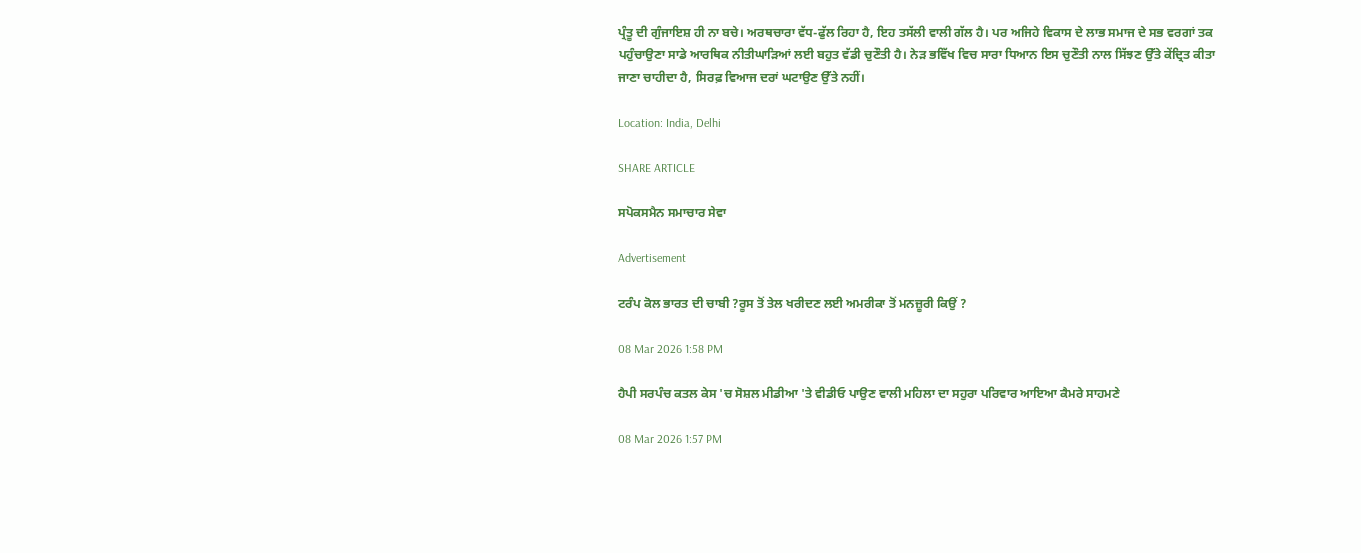ਪ੍ਰੰਤੂ ਦੀ ਗੁੰਜਾਇਸ਼ ਹੀ ਨਾ ਬਚੇ। ਅਰਥਚਾਰਾ ਵੱਧ-ਫੁੱਲ ਰਿਹਾ ਹੈ, ਇਹ ਤਸੱਲੀ ਵਾਲੀ ਗੱਲ ਹੈ। ਪਰ ਅਜਿਹੇ ਵਿਕਾਸ ਦੇ ਲਾਭ ਸਮਾਜ ਦੇ ਸਭ ਵਰਗਾਂ ਤਕ ਪਹੁੰਚਾਉਣਾ ਸਾਡੇ ਆਰਥਿਕ ਨੀਤੀਘਾੜਿਆਂ ਲਈ ਬਹੁਤ ਵੱਡੀ ਚੁਣੌਤੀ ਹੈ। ਨੇੜ ਭਵਿੱਖ ਵਿਚ ਸਾਰਾ ਧਿਆਨ ਇਸ ਚੁਣੌਤੀ ਨਾਲ ਸਿੱਝਣ ਉੱਤੇ ਕੇਂਦ੍ਰਿਤ ਕੀਤਾ ਜਾਣਾ ਚਾਹੀਦਾ ਹੈ, ਸਿਰਫ਼ ਵਿਆਜ ਦਰਾਂ ਘਟਾਉਣ ਉੱਤੇ ਨਹੀਂ।

Location: India, Delhi

SHARE ARTICLE

ਸਪੋਕਸਮੈਨ ਸਮਾਚਾਰ ਸੇਵਾ

Advertisement

ਟਰੰਪ ਕੋਲ ਭਾਰਤ ਦੀ ਚਾਬੀ ?ਰੂਸ ਤੋਂ ਤੇਲ ਖਰੀਦਣ ਲਈ ਅਮਰੀਕਾ ਤੋਂ ਮਨਜ਼ੂਰੀ ਕਿਉਂ ?

08 Mar 2026 1:58 PM

ਹੈਪੀ ਸਰਪੰਚ ਕਤਲ ਕੇਸ 'ਚ ਸੋਸ਼ਲ ਮੀਡੀਆ 'ਤੇ ਵੀਡੀਓ ਪਾਉਣ ਵਾਲੀ ਮਹਿਲਾ ਦਾ ਸਹੁਰਾ ਪਰਿਵਾਰ ਆਇਆ ਕੈਮਰੇ ਸਾਹਮਣੇ

08 Mar 2026 1:57 PM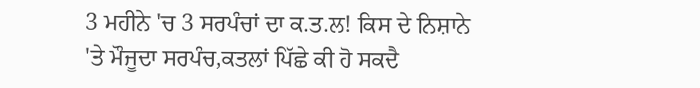3 ਮਹੀਨੇ 'ਚ 3 ਸਰਪੰਚਾਂ ਦਾ ਕ.ਤ.ਲ! ਕਿਸ ਦੇ ਨਿਸ਼ਾਨੇ 'ਤੇ ਮੌਜੂਦਾ ਸਰਪੰਚ,ਕਤਲਾਂ ਪਿੱਛੇ ਕੀ ਹੋ ਸਕਦੈ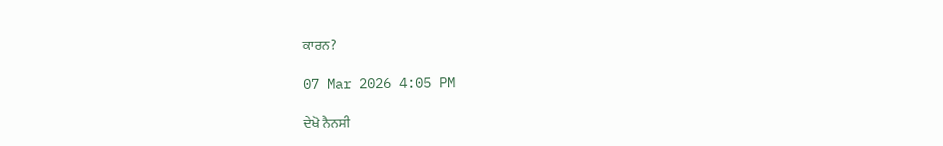ਕਾਰਨ?

07 Mar 2026 4:05 PM

ਦੇਖੋ ਨੈਨਸੀ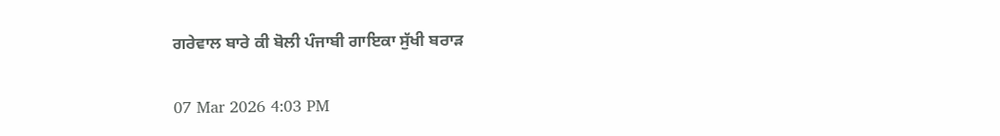ਗਰੇਵਾਲ ਬਾਰੇ ਕੀ ਬੋਲੀ ਪੰਜਾਬੀ ਗਾਇਕਾ ਸੁੱਖੀ ਬਰਾੜ

07 Mar 2026 4:03 PM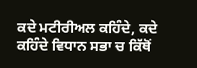ਕਦੇ ਮਟੀਰੀਅਲ ਕਹਿੰਦੇ, ਕਦੇ ਕਹਿੰਦੇ ਵਿਧਾਨ ਸਭਾ ਚ ਕਿੱਥੋਂ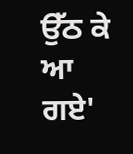ਉੱਠ ਕੇ ਆ ਗਏ'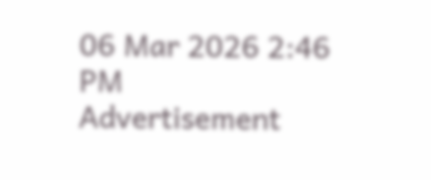06 Mar 2026 2:46 PM
Advertisement